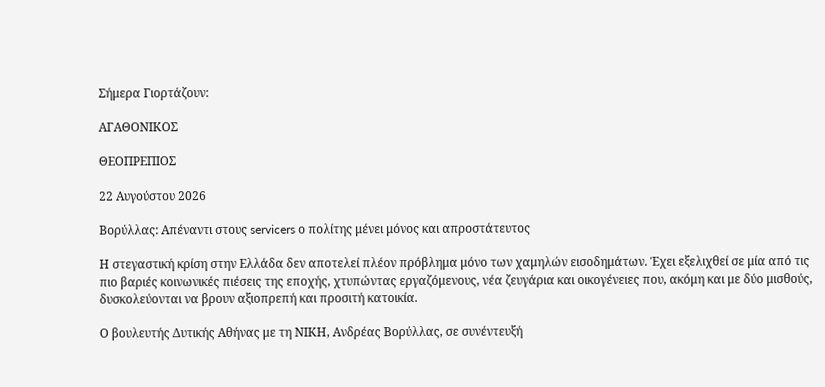Σήμερα Γιορτάζουν:

ΑΓΑΘΟΝΙΚΟΣ

ΘΕΟΠΡΕΠΙΟΣ

22 Αυγούστου 2026

Βορύλλας: Απέναντι στους servicers ο πολίτης μένει μόνος και απροστάτευτος

Η στεγαστική κρίση στην Ελλάδα δεν αποτελεί πλέον πρόβλημα μόνο των χαμηλών εισοδημάτων. Έχει εξελιχθεί σε μία από τις πιο βαριές κοινωνικές πιέσεις της εποχής, χτυπώντας εργαζόμενους, νέα ζευγάρια και οικογένειες που, ακόμη και με δύο μισθούς, δυσκολεύονται να βρουν αξιοπρεπή και προσιτή κατοικία.

Ο βουλευτής Δυτικής Αθήνας με τη ΝΙΚΗ, Ανδρέας Βορύλλας, σε συνέντευξή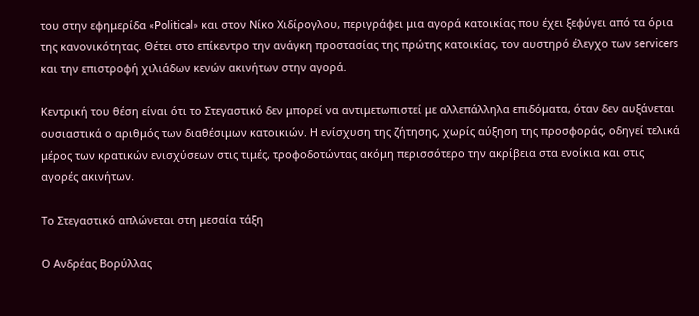του στην εφημερίδα «Political» και στον Νίκο Χιδίρογλου, περιγράφει μια αγορά κατοικίας που έχει ξεφύγει από τα όρια της κανονικότητας. Θέτει στο επίκεντρο την ανάγκη προστασίας της πρώτης κατοικίας, τον αυστηρό έλεγχο των servicers και την επιστροφή χιλιάδων κενών ακινήτων στην αγορά.

Κεντρική του θέση είναι ότι το Στεγαστικό δεν μπορεί να αντιμετωπιστεί με αλλεπάλληλα επιδόματα, όταν δεν αυξάνεται ουσιαστικά ο αριθμός των διαθέσιμων κατοικιών. Η ενίσχυση της ζήτησης, χωρίς αύξηση της προσφοράς, οδηγεί τελικά μέρος των κρατικών ενισχύσεων στις τιμές, τροφοδοτώντας ακόμη περισσότερο την ακρίβεια στα ενοίκια και στις αγορές ακινήτων.

Το Στεγαστικό απλώνεται στη μεσαία τάξη

Ο Ανδρέας Βορύλλας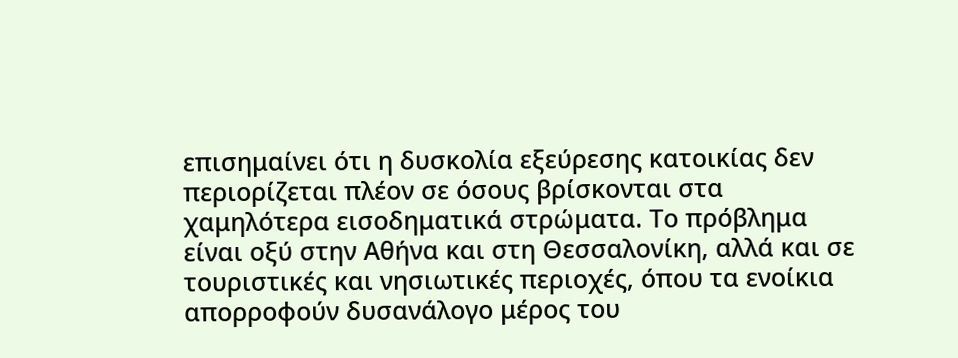επισημαίνει ότι η δυσκολία εξεύρεσης κατοικίας δεν περιορίζεται πλέον σε όσους βρίσκονται στα χαμηλότερα εισοδηματικά στρώματα. Το πρόβλημα είναι οξύ στην Αθήνα και στη Θεσσαλονίκη, αλλά και σε τουριστικές και νησιωτικές περιοχές, όπου τα ενοίκια απορροφούν δυσανάλογο μέρος του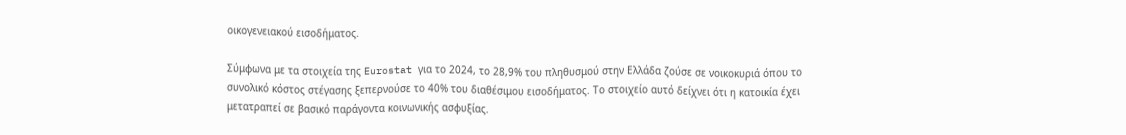οικογενειακού εισοδήματος.

Σύμφωνα με τα στοιχεία της Eurostat για το 2024, το 28,9% του πληθυσμού στην Ελλάδα ζούσε σε νοικοκυριά όπου το συνολικό κόστος στέγασης ξεπερνούσε το 40% του διαθέσιμου εισοδήματος. Το στοιχείο αυτό δείχνει ότι η κατοικία έχει μετατραπεί σε βασικό παράγοντα κοινωνικής ασφυξίας.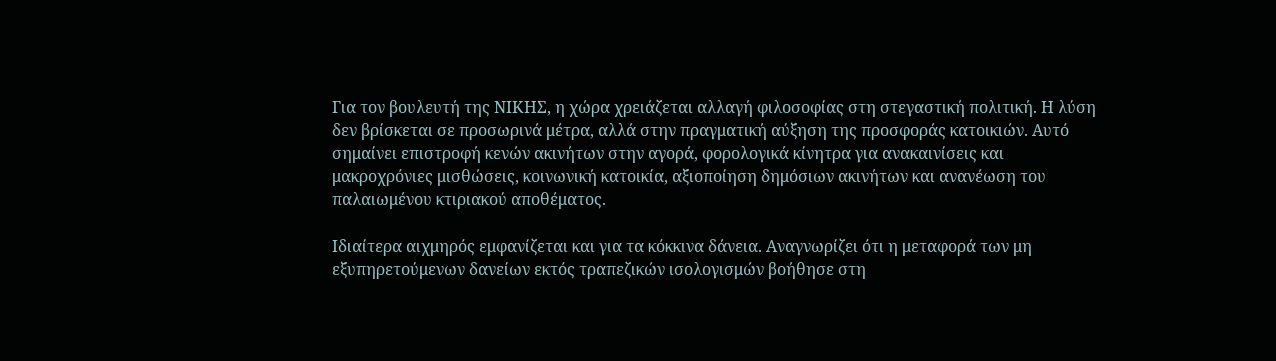Για τον βουλευτή της ΝΙΚΗΣ, η χώρα χρειάζεται αλλαγή φιλοσοφίας στη στεγαστική πολιτική. Η λύση δεν βρίσκεται σε προσωρινά μέτρα, αλλά στην πραγματική αύξηση της προσφοράς κατοικιών. Αυτό σημαίνει επιστροφή κενών ακινήτων στην αγορά, φορολογικά κίνητρα για ανακαινίσεις και μακροχρόνιες μισθώσεις, κοινωνική κατοικία, αξιοποίηση δημόσιων ακινήτων και ανανέωση του παλαιωμένου κτιριακού αποθέματος.

Ιδιαίτερα αιχμηρός εμφανίζεται και για τα κόκκινα δάνεια. Αναγνωρίζει ότι η μεταφορά των μη εξυπηρετούμενων δανείων εκτός τραπεζικών ισολογισμών βοήθησε στη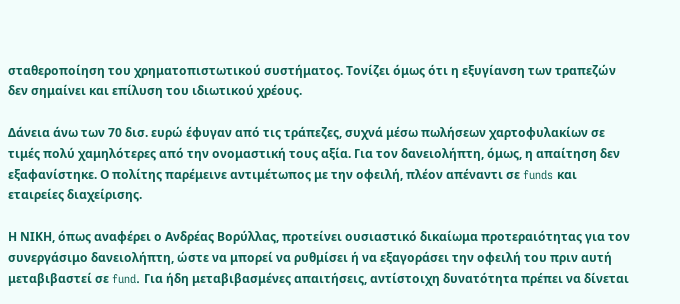σταθεροποίηση του χρηματοπιστωτικού συστήματος. Τονίζει όμως ότι η εξυγίανση των τραπεζών δεν σημαίνει και επίλυση του ιδιωτικού χρέους.

Δάνεια άνω των 70 δισ. ευρώ έφυγαν από τις τράπεζες, συχνά μέσω πωλήσεων χαρτοφυλακίων σε τιμές πολύ χαμηλότερες από την ονομαστική τους αξία. Για τον δανειολήπτη, όμως, η απαίτηση δεν εξαφανίστηκε. Ο πολίτης παρέμεινε αντιμέτωπος με την οφειλή, πλέον απέναντι σε funds και εταιρείες διαχείρισης.

Η ΝΙΚΗ, όπως αναφέρει ο Ανδρέας Βορύλλας, προτείνει ουσιαστικό δικαίωμα προτεραιότητας για τον συνεργάσιμο δανειολήπτη, ώστε να μπορεί να ρυθμίσει ή να εξαγοράσει την οφειλή του πριν αυτή μεταβιβαστεί σε fund. Για ήδη μεταβιβασμένες απαιτήσεις, αντίστοιχη δυνατότητα πρέπει να δίνεται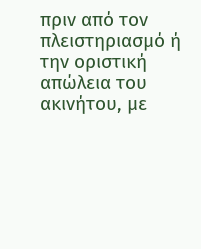πριν από τον πλειστηριασμό ή την οριστική απώλεια του ακινήτου, με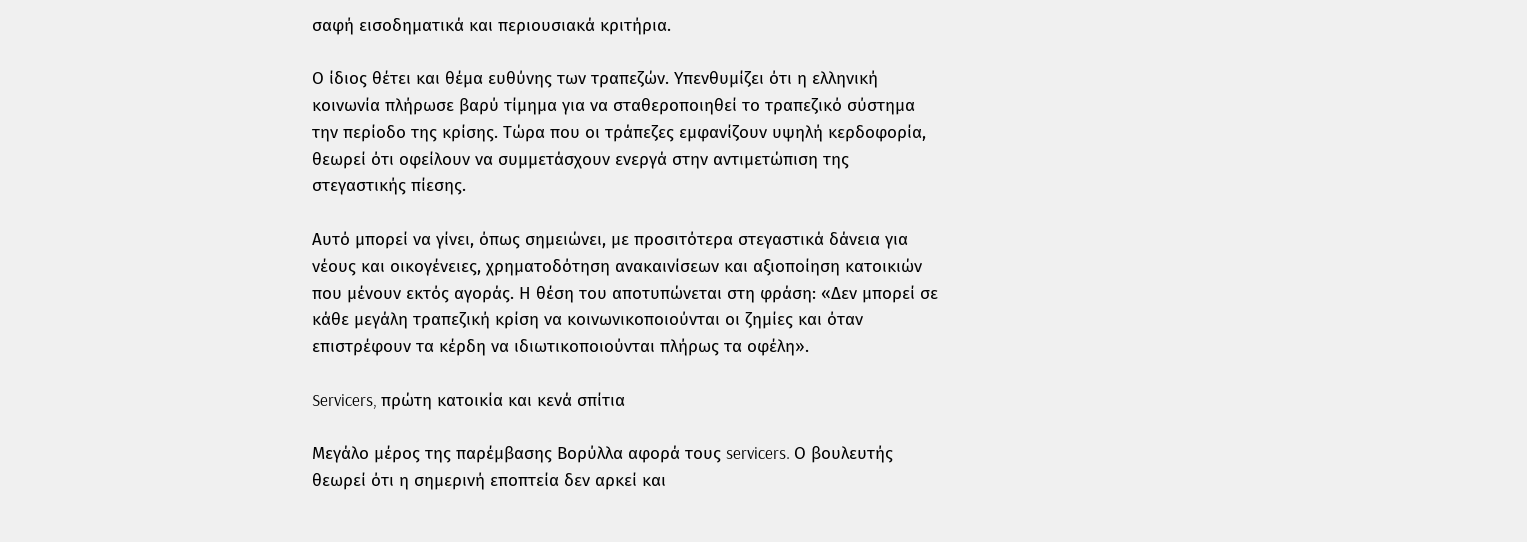σαφή εισοδηματικά και περιουσιακά κριτήρια.

Ο ίδιος θέτει και θέμα ευθύνης των τραπεζών. Υπενθυμίζει ότι η ελληνική κοινωνία πλήρωσε βαρύ τίμημα για να σταθεροποιηθεί το τραπεζικό σύστημα την περίοδο της κρίσης. Τώρα που οι τράπεζες εμφανίζουν υψηλή κερδοφορία, θεωρεί ότι οφείλουν να συμμετάσχουν ενεργά στην αντιμετώπιση της στεγαστικής πίεσης.

Αυτό μπορεί να γίνει, όπως σημειώνει, με προσιτότερα στεγαστικά δάνεια για νέους και οικογένειες, χρηματοδότηση ανακαινίσεων και αξιοποίηση κατοικιών που μένουν εκτός αγοράς. Η θέση του αποτυπώνεται στη φράση: «Δεν μπορεί σε κάθε μεγάλη τραπεζική κρίση να κοινωνικοποιούνται οι ζημίες και όταν επιστρέφουν τα κέρδη να ιδιωτικοποιούνται πλήρως τα οφέλη».

Servicers, πρώτη κατοικία και κενά σπίτια

Μεγάλο μέρος της παρέμβασης Βορύλλα αφορά τους servicers. Ο βουλευτής θεωρεί ότι η σημερινή εποπτεία δεν αρκεί και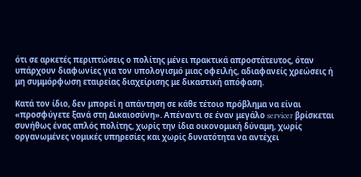ότι σε αρκετές περιπτώσεις ο πολίτης μένει πρακτικά απροστάτευτος, όταν υπάρχουν διαφωνίες για τον υπολογισμό μιας οφειλής, αδιαφανείς χρεώσεις ή μη συμμόρφωση εταιρείας διαχείρισης με δικαστική απόφαση.

Κατά τον ίδιο, δεν μπορεί η απάντηση σε κάθε τέτοιο πρόβλημα να είναι «προσφύγετε ξανά στη Δικαιοσύνη». Απέναντι σε έναν μεγάλο servicer βρίσκεται συνήθως ένας απλός πολίτης, χωρίς την ίδια οικονομική δύναμη, χωρίς οργανωμένες νομικές υπηρεσίες και χωρίς δυνατότητα να αντέχει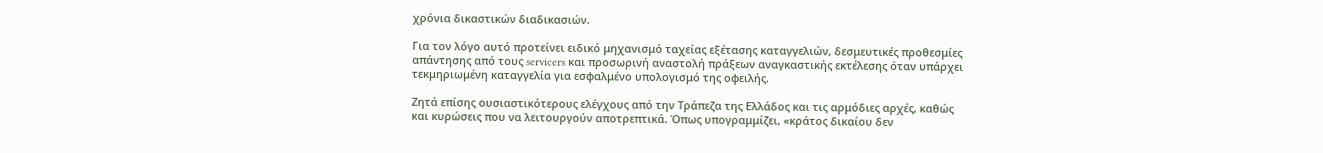χρόνια δικαστικών διαδικασιών.

Για τον λόγο αυτό προτείνει ειδικό μηχανισμό ταχείας εξέτασης καταγγελιών, δεσμευτικές προθεσμίες απάντησης από τους servicers και προσωρινή αναστολή πράξεων αναγκαστικής εκτέλεσης όταν υπάρχει τεκμηριωμένη καταγγελία για εσφαλμένο υπολογισμό της οφειλής.

Ζητά επίσης ουσιαστικότερους ελέγχους από την Τράπεζα της Ελλάδος και τις αρμόδιες αρχές, καθώς και κυρώσεις που να λειτουργούν αποτρεπτικά. Όπως υπογραμμίζει, «κράτος δικαίου δεν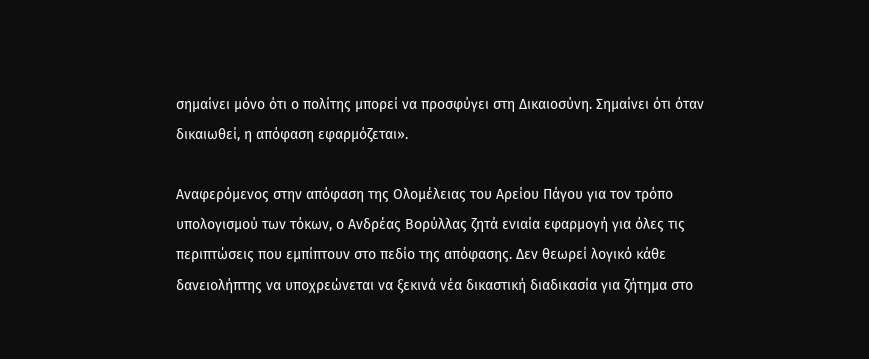σημαίνει μόνο ότι ο πολίτης μπορεί να προσφύγει στη Δικαιοσύνη. Σημαίνει ότι όταν δικαιωθεί, η απόφαση εφαρμόζεται».

Αναφερόμενος στην απόφαση της Ολομέλειας του Αρείου Πάγου για τον τρόπο υπολογισμού των τόκων, ο Ανδρέας Βορύλλας ζητά ενιαία εφαρμογή για όλες τις περιπτώσεις που εμπίπτουν στο πεδίο της απόφασης. Δεν θεωρεί λογικό κάθε δανειολήπτης να υποχρεώνεται να ξεκινά νέα δικαστική διαδικασία για ζήτημα στο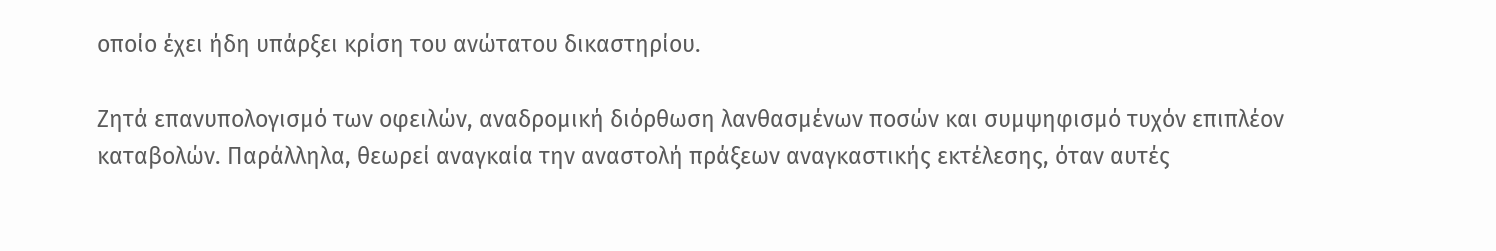οποίο έχει ήδη υπάρξει κρίση του ανώτατου δικαστηρίου.

Ζητά επανυπολογισμό των οφειλών, αναδρομική διόρθωση λανθασμένων ποσών και συμψηφισμό τυχόν επιπλέον καταβολών. Παράλληλα, θεωρεί αναγκαία την αναστολή πράξεων αναγκαστικής εκτέλεσης, όταν αυτές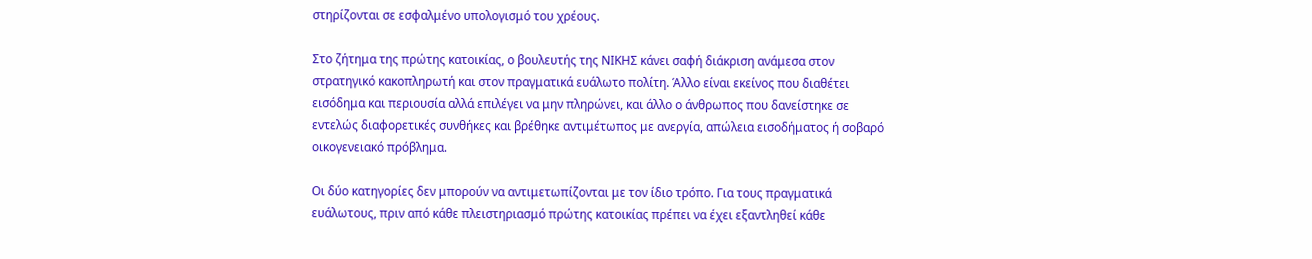στηρίζονται σε εσφαλμένο υπολογισμό του χρέους.

Στο ζήτημα της πρώτης κατοικίας, ο βουλευτής της ΝΙΚΗΣ κάνει σαφή διάκριση ανάμεσα στον στρατηγικό κακοπληρωτή και στον πραγματικά ευάλωτο πολίτη. Άλλο είναι εκείνος που διαθέτει εισόδημα και περιουσία αλλά επιλέγει να μην πληρώνει, και άλλο ο άνθρωπος που δανείστηκε σε εντελώς διαφορετικές συνθήκες και βρέθηκε αντιμέτωπος με ανεργία, απώλεια εισοδήματος ή σοβαρό οικογενειακό πρόβλημα.

Οι δύο κατηγορίες δεν μπορούν να αντιμετωπίζονται με τον ίδιο τρόπο. Για τους πραγματικά ευάλωτους, πριν από κάθε πλειστηριασμό πρώτης κατοικίας πρέπει να έχει εξαντληθεί κάθε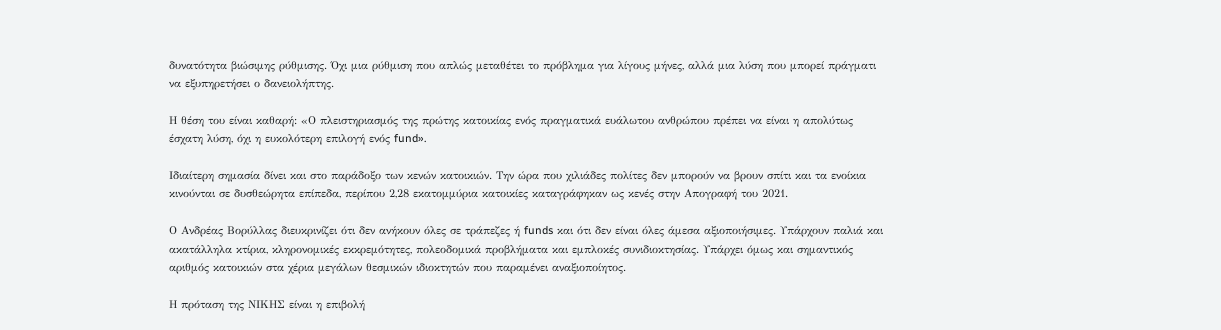δυνατότητα βιώσιμης ρύθμισης. Όχι μια ρύθμιση που απλώς μεταθέτει το πρόβλημα για λίγους μήνες, αλλά μια λύση που μπορεί πράγματι να εξυπηρετήσει ο δανειολήπτης.

Η θέση του είναι καθαρή: «Ο πλειστηριασμός της πρώτης κατοικίας ενός πραγματικά ευάλωτου ανθρώπου πρέπει να είναι η απολύτως έσχατη λύση, όχι η ευκολότερη επιλογή ενός fund».

Ιδιαίτερη σημασία δίνει και στο παράδοξο των κενών κατοικιών. Την ώρα που χιλιάδες πολίτες δεν μπορούν να βρουν σπίτι και τα ενοίκια κινούνται σε δυσθεώρητα επίπεδα, περίπου 2,28 εκατομμύρια κατοικίες καταγράφηκαν ως κενές στην Απογραφή του 2021.

Ο Ανδρέας Βορύλλας διευκρινίζει ότι δεν ανήκουν όλες σε τράπεζες ή funds και ότι δεν είναι όλες άμεσα αξιοποιήσιμες. Υπάρχουν παλιά και ακατάλληλα κτίρια, κληρονομικές εκκρεμότητες, πολεοδομικά προβλήματα και εμπλοκές συνιδιοκτησίας. Υπάρχει όμως και σημαντικός αριθμός κατοικιών στα χέρια μεγάλων θεσμικών ιδιοκτητών που παραμένει αναξιοποίητος.

Η πρόταση της ΝΙΚΗΣ είναι η επιβολή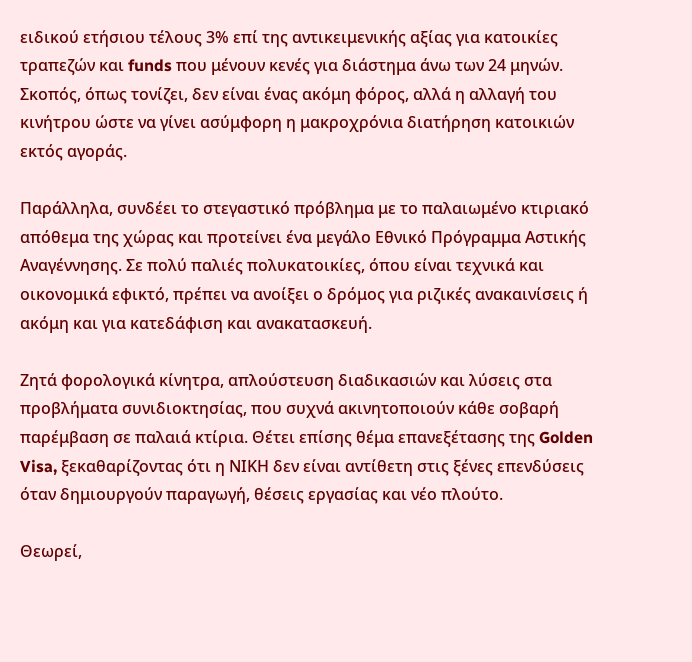ειδικού ετήσιου τέλους 3% επί της αντικειμενικής αξίας για κατοικίες τραπεζών και funds που μένουν κενές για διάστημα άνω των 24 μηνών. Σκοπός, όπως τονίζει, δεν είναι ένας ακόμη φόρος, αλλά η αλλαγή του κινήτρου ώστε να γίνει ασύμφορη η μακροχρόνια διατήρηση κατοικιών εκτός αγοράς.

Παράλληλα, συνδέει το στεγαστικό πρόβλημα με το παλαιωμένο κτιριακό απόθεμα της χώρας και προτείνει ένα μεγάλο Εθνικό Πρόγραμμα Αστικής Αναγέννησης. Σε πολύ παλιές πολυκατοικίες, όπου είναι τεχνικά και οικονομικά εφικτό, πρέπει να ανοίξει ο δρόμος για ριζικές ανακαινίσεις ή ακόμη και για κατεδάφιση και ανακατασκευή.

Ζητά φορολογικά κίνητρα, απλούστευση διαδικασιών και λύσεις στα προβλήματα συνιδιοκτησίας, που συχνά ακινητοποιούν κάθε σοβαρή παρέμβαση σε παλαιά κτίρια. Θέτει επίσης θέμα επανεξέτασης της Golden Visa, ξεκαθαρίζοντας ότι η ΝΙΚΗ δεν είναι αντίθετη στις ξένες επενδύσεις όταν δημιουργούν παραγωγή, θέσεις εργασίας και νέο πλούτο.

Θεωρεί,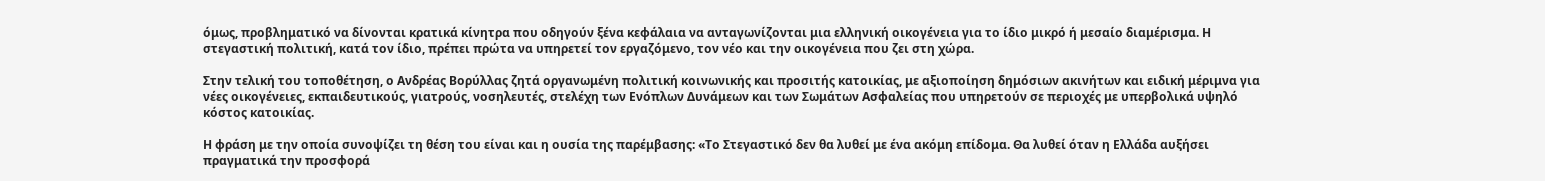όμως, προβληματικό να δίνονται κρατικά κίνητρα που οδηγούν ξένα κεφάλαια να ανταγωνίζονται μια ελληνική οικογένεια για το ίδιο μικρό ή μεσαίο διαμέρισμα. Η στεγαστική πολιτική, κατά τον ίδιο, πρέπει πρώτα να υπηρετεί τον εργαζόμενο, τον νέο και την οικογένεια που ζει στη χώρα.

Στην τελική του τοποθέτηση, ο Ανδρέας Βορύλλας ζητά οργανωμένη πολιτική κοινωνικής και προσιτής κατοικίας, με αξιοποίηση δημόσιων ακινήτων και ειδική μέριμνα για νέες οικογένειες, εκπαιδευτικούς, γιατρούς, νοσηλευτές, στελέχη των Ενόπλων Δυνάμεων και των Σωμάτων Ασφαλείας που υπηρετούν σε περιοχές με υπερβολικά υψηλό κόστος κατοικίας.

Η φράση με την οποία συνοψίζει τη θέση του είναι και η ουσία της παρέμβασης: «Το Στεγαστικό δεν θα λυθεί με ένα ακόμη επίδομα. Θα λυθεί όταν η Ελλάδα αυξήσει πραγματικά την προσφορά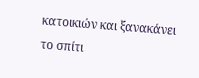κατοικιών και ξανακάνει το σπίτι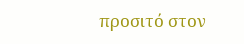προσιτό στον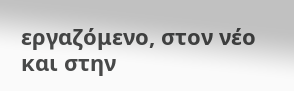εργαζόμενο, στον νέο και στην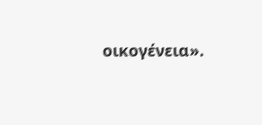οικογένεια».